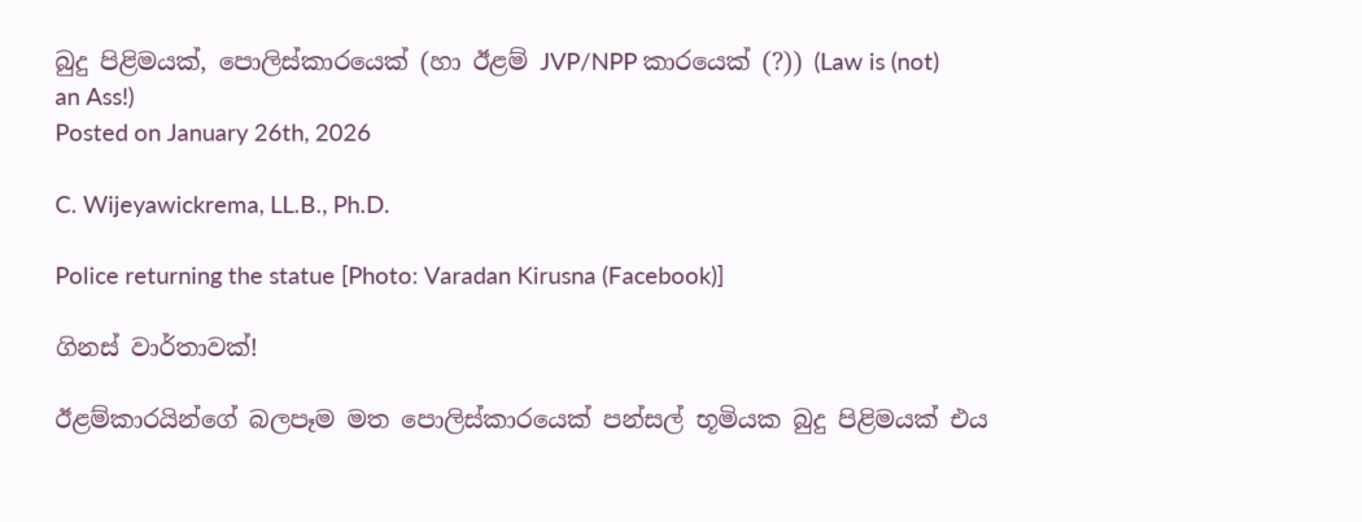බුදු පිළිමයක්, පොලිස්කාරයෙක් (හා ඊළම් JVP/NPP කාරයෙක් (?)) (Law is (not) an Ass!)
Posted on January 26th, 2026

C. Wijeyawickrema, LL.B., Ph.D.

Police returning the statue [Photo: Varadan Kirusna (Facebook)]

ගිනස් වාර්තාවක්!

ඊළම්කාරයින්ගේ බලපෑම මත පොලිස්කාරයෙක් පන්සල් භූමියක බුදු පිළිමයක් එය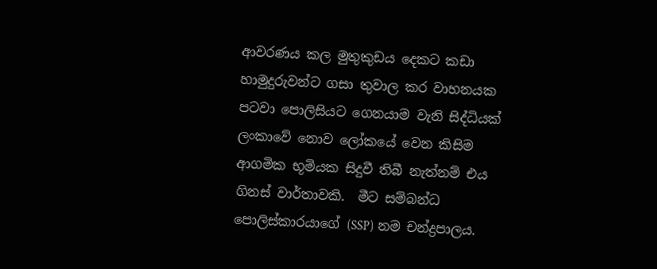ආවරණය කල මුතුකුඩය දෙකට කඩා හාමුදුරුවන්ට ගසා තුවාල කර වාහනයක පටවා පොලිසියට ගෙනයාම වැනි සිද්ධියක් ලංකාවේ නොව ලෝකයේ වෙන කිසිම ආගමික භූමියක සිදුවී තිබී නැත්නම් එය ගිනස් වාර්තාවකි.  මීට සම්බන්ධ පොලිස්කාරයාගේ (SSP) නම චන්ද්‍රපාලය.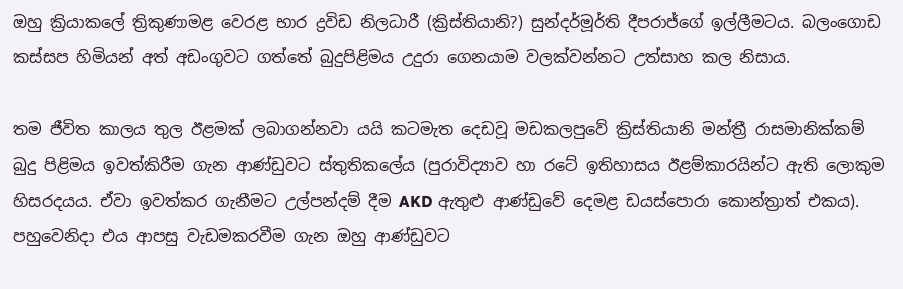ඔහු ක්‍රියාකලේ ත්‍රිකුණාමළ වෙරළ භාර ද්‍රවිඩ නිලධාරී (ක්‍රිස්තියානි?) සුන්දර්මූර්ති දීපරාජ්ගේ ඉල්ලීමටය. බලංගොඩ කස්සප හිමියන් අත් අඩංගුවට ගත්තේ බුදුපිළිමය උදුරා ගෙනයාම වලක්වන්නට උත්සාහ කල නිසාය.

තම ජීවිත කාලය තුල ඊළමක් ලබාගන්නවා යයි කටමැත දෙඩවූ මඩකලපුවේ ක්‍රිස්තියානි මන්ත්‍රී රාසමානික්කම් බුදු පිළිමය ඉවත්කිරීම ගැන ආණ්ඩුවට ස්තුතිකලේය (පුරාවිද්‍යාව හා රටේ ඉතිහාසය ඊළම්කාරයින්ට ඇති ලොකුම හිසරදයය. ඒවා ඉවත්කර ගැනීමට උල්පන්දම් දීම AKD ඇතුළු ආණ්ඩුවේ දෙමළ ඩයස්පොරා කොන්ත්‍රාත් එකය). පහුවෙනිදා එය ආපසු වැඩමකරවීම ගැන ඔහු ආණ්ඩුවට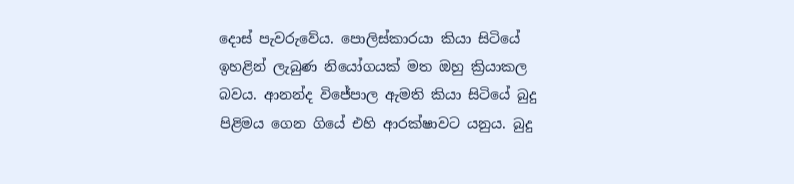දොස් පැවරුවේය. පොලිස්කාරයා කියා සිටියේ ඉහළින් ලැබුණ නියෝගයක් මත ඔහු ක්‍රියාකල බවය. ආනන්ද විජේපාල ඇමති කියා සිටියේ බුදු පිළිමය ගෙන ගියේ එහි ආරක්ෂාවට යනුය. බුදු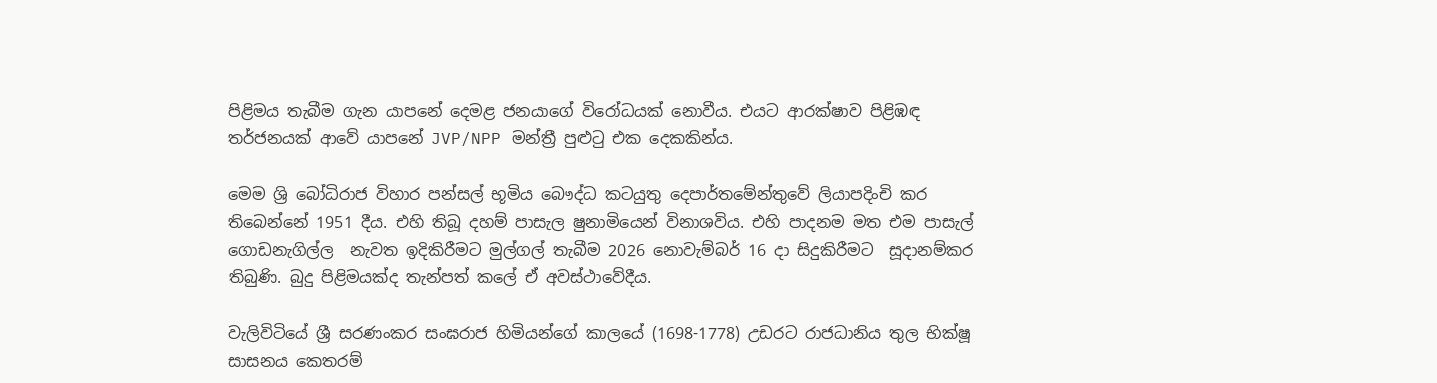පිළිමය තැබීම ගැන යාපනේ දෙමළ ජනයාගේ විරෝධයක් නොවීය. එයට ආරක්ෂාව පිළිඹඳ තර්ජනයක් ආවේ යාපනේ JVP/NPP මන්ත්‍රී පුළුටු එක දෙකකින්ය.

මෙම ශ්‍රි බෝධිරාජ විහාර පන්සල් භූමිය බෞද්ධ කටයුතු දෙපාර්තමේන්තුවේ ලියාපදිංචි කර තිබෙන්නේ 1951 දීය. එහි තිබූ දහම් පාසැල ෂුනාමියෙන් විනාශවිය. එහි පාදනම මත එම පාසැල් ගොඩනැගිල්ල  නැවත ඉදිකිරීමට මුල්ගල් තැබීම 2026 නොවැම්බර් 16 දා සිදුකිරීමට  සූදානම්කර තිබුණි. බුදු පිළිමයක්ද තැන්පත් කලේ ඒ අවස්ථාවේදීය.

වැලිවිටියේ ශ්‍රී සරණංකර සංඝරාජ හිමියන්ගේ කාලයේ (1698-1778) උඩරට රාජධානිය තුල භික්ෂූ සාසනය කෙතරම්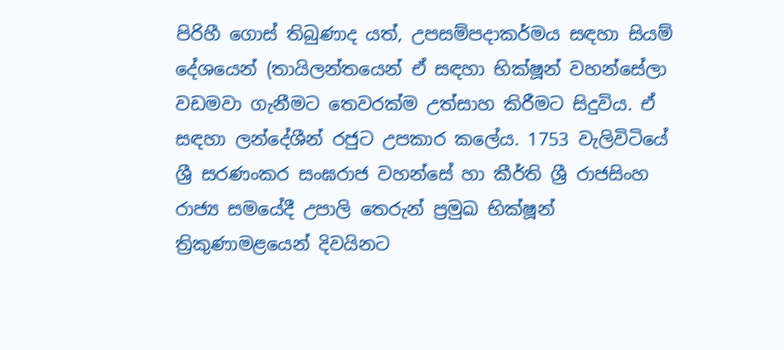පිරිහී ගොස් තිබුණාද යත්, උපසම්පදාකර්මය සඳහා සියම් දේශයෙන් (තායිලන්තයෙන් ඒ සඳහා භික්ෂූන් වහන්සේලා  වඩමවා ගැනීමට තෙවරක්ම උත්සාහ කිරීමට සිදුවිය. ඒ සඳහා ලන්දේශීන් රජුට උපකාර කලේය. 1753 වැලිවිටියේ ශ්‍රී සරණංකර සංඝරාජ වහන්සේ හා කීර්ති ශ්‍රී රාජසිංහ රාජ්‍ය සමයේදී උපාලි තෙරුන් ප්‍රමුඛ භික්ෂූන් ත්‍රිකුණාමළයෙන් දිවයිනට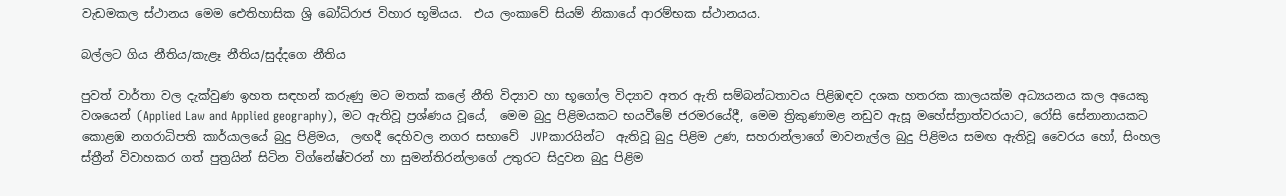වැඩමකල ස්ථානය මෙම ඓතිහාසික ශ්‍රි බෝධිරාජ විහාර භූමියය.  එය ලංකාවේ සියම් නිකායේ ආරම්භක ස්ථානයය.

බල්ලට ගිය නීතිය/කැළෑ නීතිය/සුද්දගෙ නීතිය

පුවත් වාර්තා වල දැක්වුණ ඉහත සඳහන් කරුණු මට මතක් කලේ නීති විද්‍යාව හා භූගෝල විද්‍යාව අතර ඇති සම්බන්ධතාවය පිළිඹඳව දශක හතරක කාලයක්ම අධ්‍යයනය කල අයෙකු වශයෙන් (Applied Law and Applied geography), මට ඇතිවූ ප්‍රශ්ණය වූයේ,  මෙම බුදු පිළිමයකට භයවීමේ ජරමරයේදී, මෙම ත්‍රිකුණාමළ නඩුව ඇසූ මහේස්ත්‍රාත්වරයාට, රෝසි සේනානායකට කොළඹ නගරාධිපති කාර්යාලයේ බුදු පිළිමය,  ලඟදී දෙහිවල නගර සභාවේ  JVPකාරයින්ට  ඇතිවූ බුදු පිළිම උණ, සහරාන්ලාගේ මාවනැල්ල බුදු පිළිමය සමඟ ඇතිවූ වෛරය හෝ, සිංහල ස්ත්‍රීන් විවාහකර ගත් පුත්‍රයින් සිටින විග්නේෂ්වරන් හා සුමන්තිරන්ලාගේ උතුරට සිදුවන බුදු පිළිම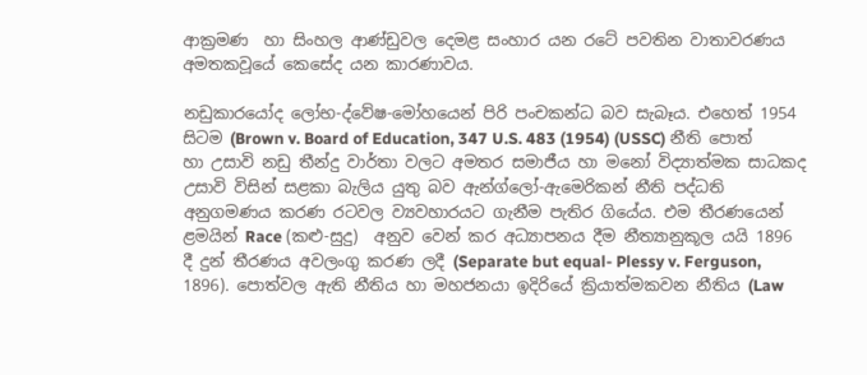ආක්‍රමණ  හා සිංහල ආණ්ඩුවල දෙමළ සංහාර යන රටේ පවතින වාතාවරණය අමතකවූයේ කෙසේද යන කාරණාවය.

නඩුකාරයෝද ලෝභ-ද්වේෂ-මෝහයෙන් පිරි පංචකන්ධ බව සැබෑය. එහෙත් 1954 සිටම (Brown v. Board of Education, 347 U.S. 483 (1954) (USSC) නීති පොත් හා උසාවි නඩු තීන්දු වාර්තා වලට අමතර සමාජීය හා මනෝ විද්‍යාත්මක සාධකද උසාවි විසින් සළකා බැලිය යුතු බව ඇන්ග්ලෝ-ඇමෙරිකන් නීති පද්ධති අනුගමණය කරණ රටවල ව්‍යවහාරයට ගැනීම පැතිර ගියේය. එම තීරණයෙන් ළමයින් Race (කළු-සුදු)  අනුව වෙන් කර අධ්‍යාපනය දීම නීත්‍යානුකූල යයි 1896 දී දුන් තීරණය අවලංගු කරණ ලදී (Separate but equal- Plessy v. Ferguson, 1896). පොත්වල ඇති නීතිය හා මහජනයා ඉදිරියේ ක්‍රියාත්මකවන නීතිය (Law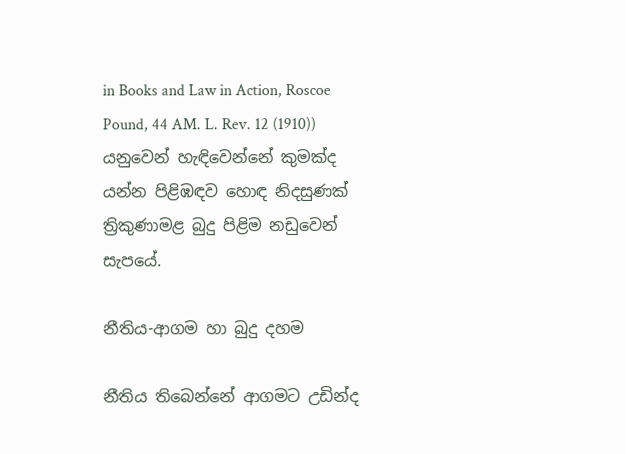in Books and Law in Action, Roscoe Pound, 44 AM. L. Rev. 12 (1910)) යනුවෙන් හැඳිවෙන්නේ කුමක්ද යන්න පිළිඹඳව හොඳ නිදසුණක් ත්‍රිකුණාමළ බුදු පිළිම නඩුවෙන් සැපයේ.

නීතිය-ආගම හා බුදු දහම

නීතිය තිබෙන්නේ ආගමට උඩින්ද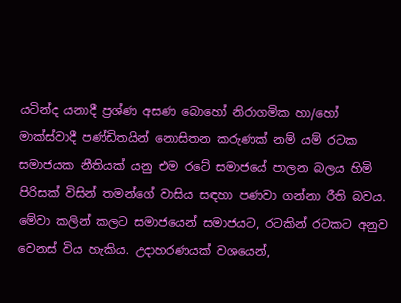යටින්ද යනාදී ප්‍රශ්ණ අසණ බොහෝ නිරාගමික හා/හෝ මාක්ස්වාදී පණ්ඩිතයින් නොසිතන කරුණක් නම් යම් රටක සමාජයක නීතියක් යනු එම රටේ සමාජයේ පාලන බලය හිමි පිරිසක් විසින් තමන්ගේ වාසිය සඳහා පණවා ගන්නා රීති බවය. මේවා කලින් කලට සමාජයෙන් සමාජයට, රටකින් රටකට අනුව වෙනස් විය හැකිය. උදාහරණයක් වශයෙන්,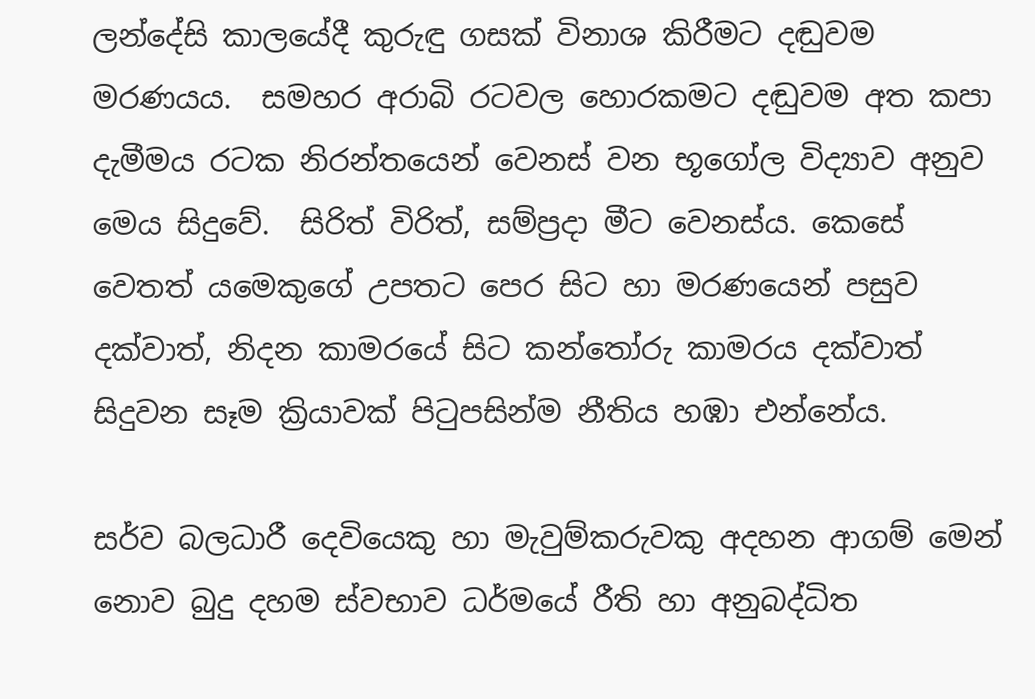ලන්දේසි කාලයේදී කුරුඳු ගසක් විනාශ කිරීමට දඬුවම මරණයය.  සමහර අරාබි රටවල හොරකමට දඬුවම අත කපා දැමීමය රටක නිරන්තයෙන් වෙනස් වන භූගෝල විද්‍යාව අනුව මෙය සිදුවේ.  සිරිත් විරිත්, සම්ප්‍රදා මීට වෙනස්ය. කෙසේ වෙතත් යමෙකුගේ උපතට පෙර සිට හා මරණයෙන් පසුව දක්වාත්, නිදන කාමරයේ සිට කන්තෝරු කාමරය දක්වාත් සිදුවන සෑම ක්‍රියාවක් පිටුපසින්ම නීතිය හඹා එන්නේය.

සර්ව බලධාරී දෙවියෙකු හා මැවුම්කරුවකු අදහන ආගම් මෙන් නොව බුදු දහම ස්වභාව ධර්මයේ රීති හා අනුබද්ධිත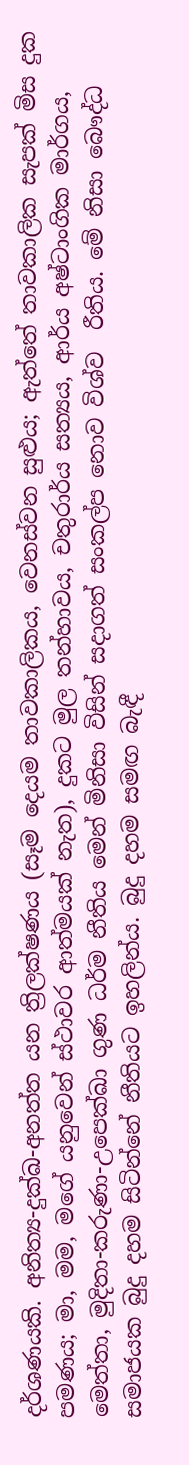දර්ශණයකි. අනිත්‍ය-දුක්ඛ-අනත්ත යන ත්‍රිලක්ෂණය (සෑම දෙයම තාවකාලිකය, වෙනස්වන සුළුය; ඇත්තේ තාවකාලික සැපක් මිස දුක පමණය; මා, මම, මගේ යනුවෙන් ස්ථාවර ආත්මයක් නැත), දුකට මුල තන්හාවය, චතුරාර්ය සත්‍යය, ආර්ය අෂ්ටාංගික මාර්ගය, මෙත්තා, මුදිතා-කරුණා-උපෙක්ඛා ගුණ ධර්ම නීතිය මෙන් මිනිසා විසින් සදාගත් සංකල්ප නොව විශ්ව  රීතිය. මේ නිසා බෞද්ධ සමාජයක බුදු දහම සිටින්නේ නීතියට ඉහලින්ය. බුදු දහම සමඟ බැඳී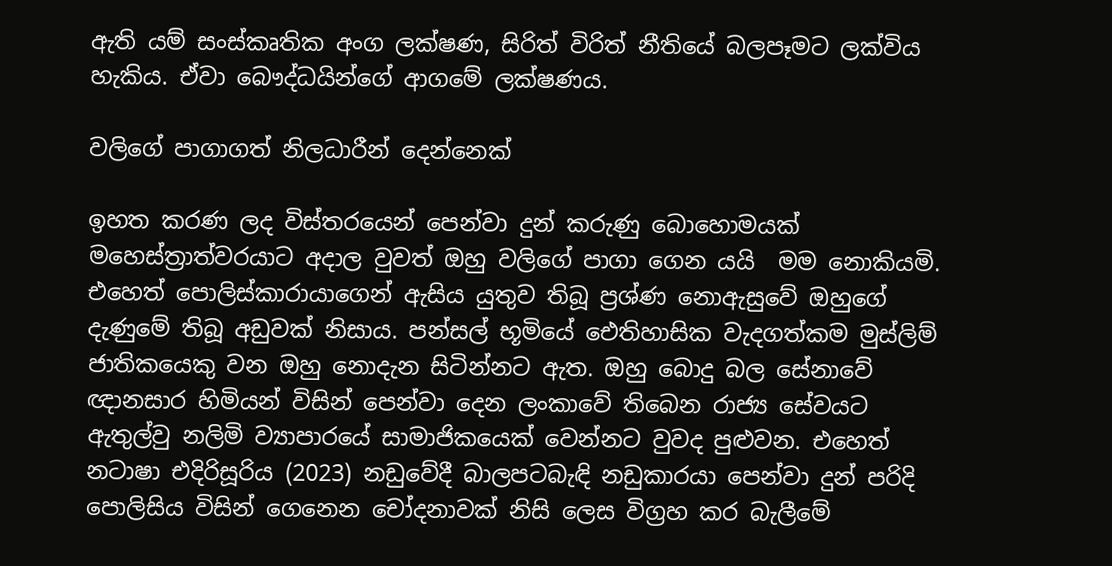ඇති යම් සංස්කෘතික අංග ලක්ෂණ, සිරිත් විරිත් නීතියේ බලපෑමට ලක්විය හැකිය. ඒවා බෞද්ධයින්ගේ ආගමේ ලක්ෂණය.

වලිගේ පාගාගත් නිලධාරීන් දෙන්නෙක්

ඉහත කරණ ලද විස්තරයෙන් පෙන්වා දුන් කරුණු බොහොමයක් මහෙස්ත්‍රාත්වරයාට අදාල වුවත් ඔහු වලිගේ පාගා ගෙන යයි  මම නොකියමි.  එහෙත් පොලිස්කාරායාගෙන් ඇසිය යුතුව තිබූ ප්‍රශ්ණ නොඇසුවේ ඔහුගේ දැණුමේ තිබූ අඩුවක් නිසාය. පන්සල් භූමියේ ඓතිහාසික වැදගත්කම මුස්ලිම් ජාතිකයෙකු වන ඔහු නොදැන සිටින්නට ඇත. ඔහු බොදු බල සේනාවේ ඥානසාර හිමියන් විසින් පෙන්වා දෙන ලංකාවේ තිබෙන රාජ්‍ය සේවයට ඇතුල්වු නලිමි ව්‍යාපාරයේ සාමාජිකයෙක් වෙන්නට වුවද පුළුවන. එහෙත් නටාෂා එදිරිසූරිය (2023) නඩුවේදී බාලපටබැඳි නඩුකාරයා පෙන්වා දුන් පරිදි පොලිසිය විසින් ගෙනෙන චෝදනාවක් නිසි ලෙස විග්‍රහ කර බැලීමේ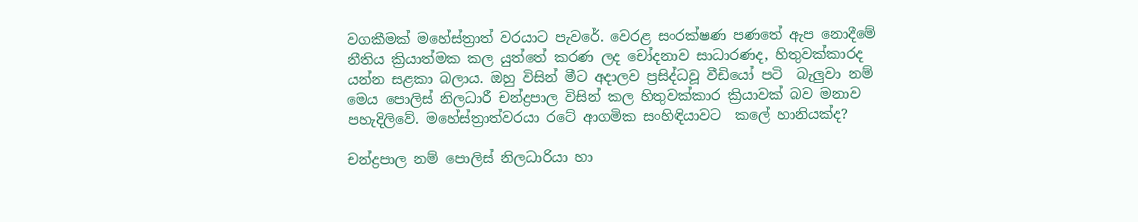වගකීමක් මහේස්ත්‍රාත් වරයාට පැවරේ. වෙරළ සංරක්ෂණ පණතේ ඇප නොදීමේ නීතිය ක්‍රියාත්මක කල යුත්තේ කරණ ලද චෝදනාව සාධාරණද, හිතුවක්කාරද යන්න සළකා බලාය. ඔහු විසින් මීට අදාලව ප්‍රසිද්ධවූ වීඩියෝ පටි  බැලුවා නම් මෙය පොලිස් නිලධාරී චන්ද්‍රපාල විසින් කල හිතුවක්කාර ක්‍රියාවක් බව මනාව පහැදිලිවේ. මහේස්ත්‍රාත්වරයා රටේ ආගමික සංහිඳියාවට  කලේ හානියක්ද?

චන්ද්‍රපාල නම් පොලිස් නිලධාරියා හා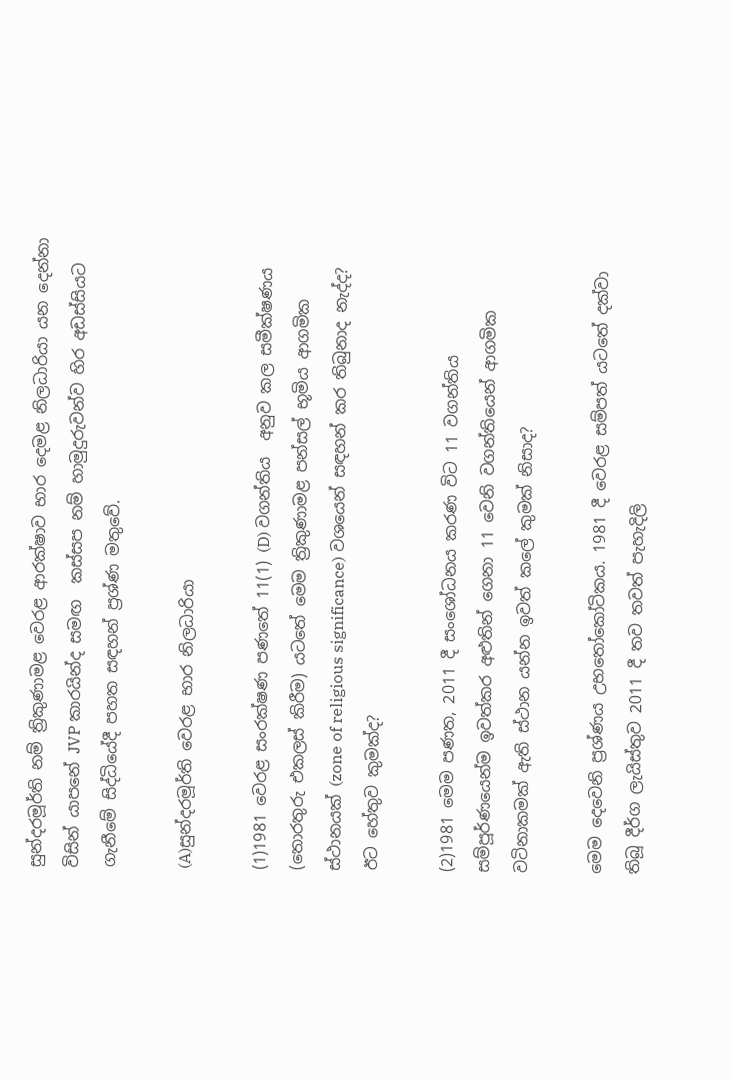සුන්දරමූර්ති නම් ත්‍රිකුණාමළ වෙරළ ආරක්ෂාව භාර දෙමළ නිලධාරියා යන දෙන්නා විසින් යාපනේ JVP කාරයින්ද සමඟ  කස්සප නම් හාමුදුරුවන්ව හිර අඩස්සියට ගැනීමේ සිද්ධියේදී පහත සඳහන් ප්‍රශ්ණ මතුවේ.

(A)සුන්දරමූර්ති වෙරළ භාර නිලධාරියා

(1)1981 වෙරළ සංරක්ෂණ පණතේ 11(1) (D) වගන්තිය  අනුව කල සමීක්ෂණය (තොරතුරු එකලස් කිරීම) යටතේ මෙම ත්‍රිකුණාමළ පන්සල් භූමිය ආගමික ස්ථානයක් (zone of religious significance) වශයෙන් සඳහන් කර තිබුනාද නැද්ද?  ඊට හේතුව කුමක්ද?

(2)1981 මෙම පණත, 2011 දී සංශෝධනය කරණ විට 11 වගන්තිය සම්පූර්ණයෙන්ම ඉවත්කර අළුතින් ගෙනා 11 වෙනි වගන්තියෙන් ආගමික වටිනාකමක් ඇති ස්ථාන යන්න ඉවත් කලේ කුමක් නිසාද?

මෙම දෙවෙනි ප්‍රශ්ණය උභතෝකෝටිකය. 1981 දී වෙරළ සම්පත් යටතේ දක්වා තිබූ දීර්ග ලැයිස්තුව 2011 දී තව තවත් පැහැදිලි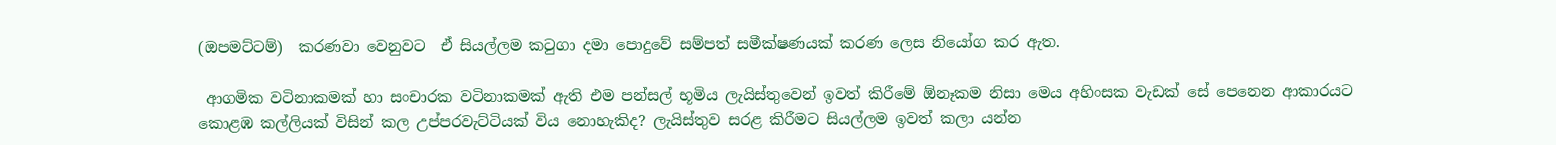(ඔපමට්ටම්)  කරණවා වෙනුවට  ඒ සියල්ලම කටුගා දමා පොදුවේ සම්පත් සමීක්ෂණයක් කරණ ලෙස නියෝග කර ඇත.

 ආගමික වටිනාකමක් හා සංචාරක වටිනාකමක් ඇති එම පන්සල් භූමිය ලැයිස්තුවෙන් ඉවත් කිරීමේ ඕනෑකම නිසා මෙය අහිංසක වැඩක් සේ පෙනෙන ආකාරයට කොළඹ කල්ලියක් විසින් කල උප්පරවැට්ටියක් විය නොහැකිද? ලැයිස්තුව සරළ කිරීමට සියල්ලම ඉවත් කලා යන්න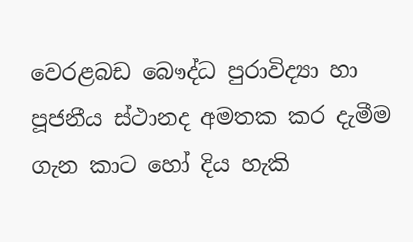වෙරළබඩ බෞද්ධ පුරාවිද්‍යා හා පූජනීය ස්ථානද අමතක කර දැමීම ගැන කාට හෝ දිය හැකි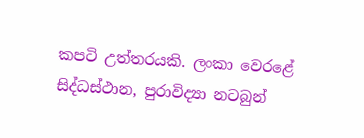කපටි උත්තරයකි. ලංකා වෙරළේ සිද්ධස්ථාන, පුරාවිද්‍යා නටබුන්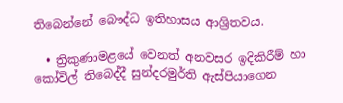තිබෙන්නේ බෞද්ධ ඉතිහාසය ආශ්‍රිතවය.

  • ත්‍රිකුණාමළයේ වෙනත් අනවසර ඉදිකිරීම් හා කෝවිල් තිබෙද්දී සුන්දරමුර්ති ඇස්පියාගෙන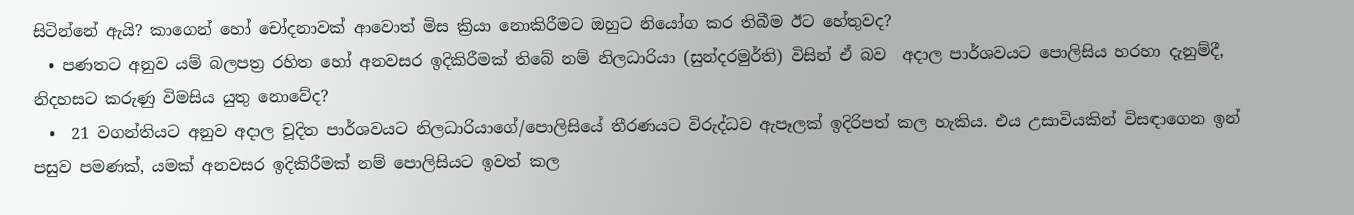සිටින්නේ ඇයි? කාගෙන් හෝ චෝදනාවක් ආවොත් මිස ක්‍රියා නොකිරීමට ඔහුට නියෝග කර තිබීම ඊට හේතුවද?
  • පණතට අනුව යම් බලපත්‍ර රහිත හෝ අනවසර ඉදිකිරීමක් තිබේ නම් නිලධාරියා (සුන්දරමුර්ති) විසින් ඒ බව  අදාල පාර්ශවයට පොලිසිය හරහා දැනුම්දී, නිදහසට කරුණු විමසිය යුතු නොවේද?
  •  21 වගන්තියට අනුව අදාල චූදිත පාර්ශවයට නිලධාරියාගේ/පොලිසියේ තීරණයට විරුද්ධව ඇපෑලක් ඉදිරිපත් කල හැකිය. එය උසාවියකින් විසඳාගෙන ඉන් පසුව පමණක්, යමක් අනවසර ඉදිකිරීමක් නම් පොලිසියට ඉවත් කල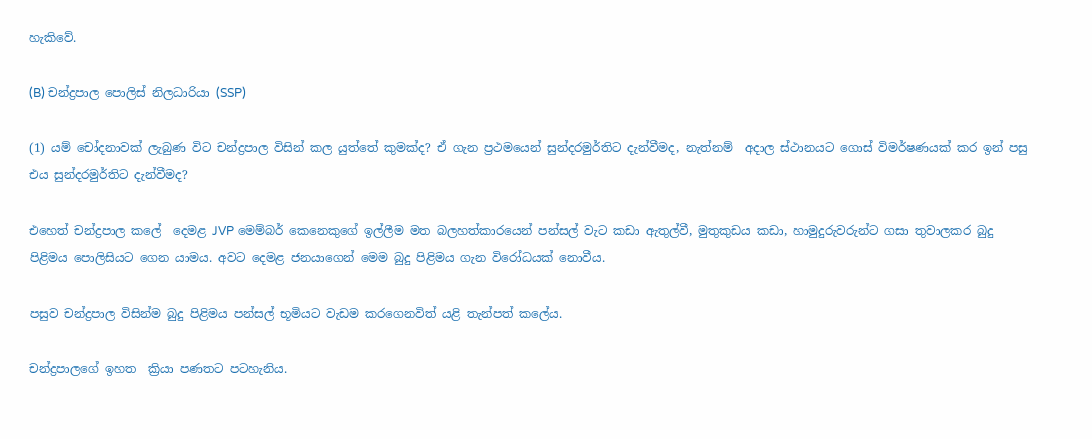හැකිවේ.

(B) චන්ද්‍රපාල පොලිස් නිලධාරියා (SSP)

(1) යම් චෝදනාවක් ලැබුණ විට චන්ද්‍රපාල විසින් කල යුත්තේ කුමක්ද? ඒ ගැන ප්‍රථමයෙන් සුන්දරමුර්තිට දැන්වීමද, නැත්නම්  අදාල ස්ථානයට ගොස් විමර්ෂණයක් කර ඉන් පසු එය සුන්දරමුර්තිට දැන්වීමද?

එහෙත් චන්ද්‍රපාල කලේ  දෙමළ JVP මෙම්බර් කෙනෙකුගේ ඉල්ලීම මත බලහත්කාරයෙන් පන්සල් වැට කඩා ඇතුල්වී, මුතුකුඩය කඩා, හාමුදුරුවරුන්ට ගසා තුවාලකර බුදු පිළිමය පොලිසියට ගෙන යාමය. අවට දෙමළ ජනයාගෙන් මෙම බුදු පිළිමය ගැන විරෝධයක් නොවීය.

පසුව චන්ද්‍රපාල විසින්ම බුදු පිළිමය පන්සල් භූමියට වැඩම කරගෙනවිත් යළි තැන්පත් කලේය.

චන්ද්‍රපාලගේ ඉහත  ක්‍රියා පණතට පටහැනිය.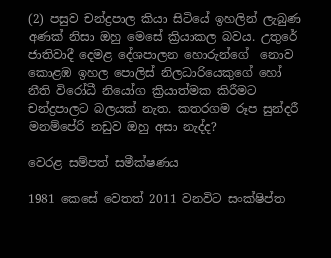(2) පසුව චන්ද්‍රපාල කියා සිටියේ ඉහලින් ලැබුණ අණක් නිසා ඔහු මෙසේ ක්‍රියාකල බවය. උතුරේ ජාතිවාදී දෙමළ දේශපාලන හොරුන්ගේ  නොව කොළඹ ඉහල පොලිස් නිලධාරියෙකුගේ හෝ නීති විරෝධී නියෝග ක්‍රියාත්මක කිරීමට චන්ද්‍රපාලට බලයක් නැත. කතරගම රූප සුන්දරී මනම්පේරි නඩුව ඔහු අසා නැද්ද?

වෙරළ සම්පත් සමීක්ෂණය

1981 කෙසේ වෙතත් 2011 වනවිට සංක්ෂිප්ත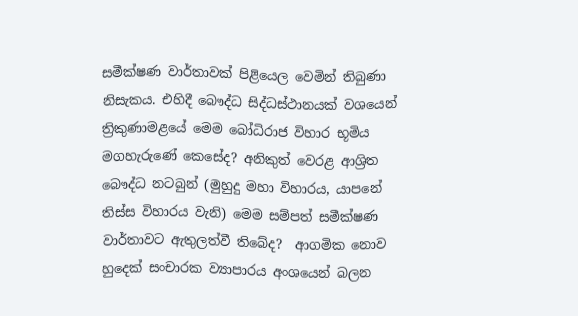සමීක්ෂණ වාර්තාවක් පිළියෙල වෙමින් තිබුණා නිසැකය. එහිදී බෞද්ධ සිද්ධස්ථානයක් වශයෙන් ත්‍රිකුණාමළයේ මෙම බෝධිරාජ විහාර භූමිය මගහැරුණේ කෙසේද? අනිකුත් වෙරළ ආශ්‍රිත බෞද්ධ නටබුන් (මුහුදු මහා විහාරය, යාපනේ තිස්ස විහාරය වැනි) මෙම සම්පත් සමීක්ෂණ වාර්තාවට ඇතුලත්වී තිබේද?  ආගමික නොව හුදෙක් සංචාරක ව්‍යාපාරය අංශයෙන් බලන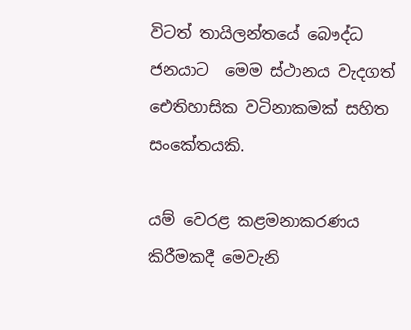විටත් තායිලන්තයේ බෞද්ධ ජනයාට  මෙම ස්ථානය වැදගත් ඓතිහාසික වටිනාකමක් සහිත සංකේතයකි.

යම් වෙරළ කළමනාකරණය කිරීමකදී මෙවැනි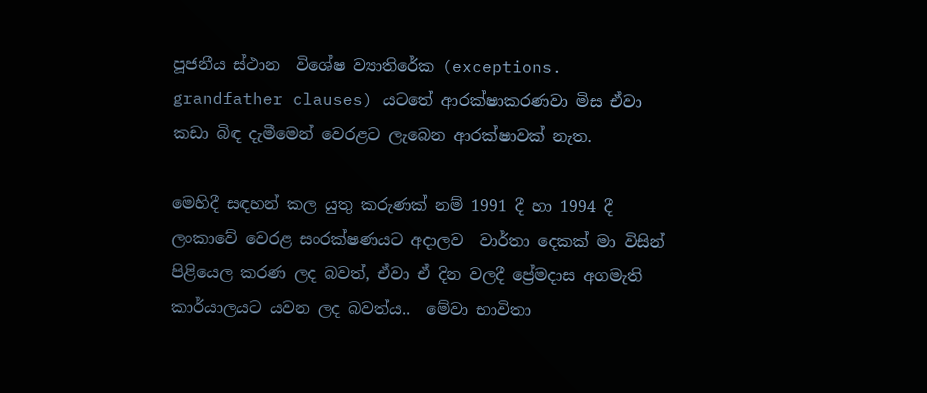පූජනීය ස්ථාන  විශේෂ ව්‍යාතිරේක (exceptions. grandfather clauses) යටතේ ආරක්ෂාකරණවා මිස ඒවා කඩා බිඳ දැමීමෙන් වෙරළට ලැබෙන ආරක්ෂාවක් නැත.

මෙහිදී සඳහන් කල යුතු කරුණක් නම් 1991 දී හා 1994 දී ලංකාවේ වෙරළ සංරක්ෂණයට අදාලව  වාර්තා දෙකක් මා විසින් පිළියෙල කරණ ලද බවත්, ඒවා ඒ දින වලදී ප්‍රේමදාස අගමැති කාර්යාලයට යවන ලද බවත්ය..  මේවා භාවිතා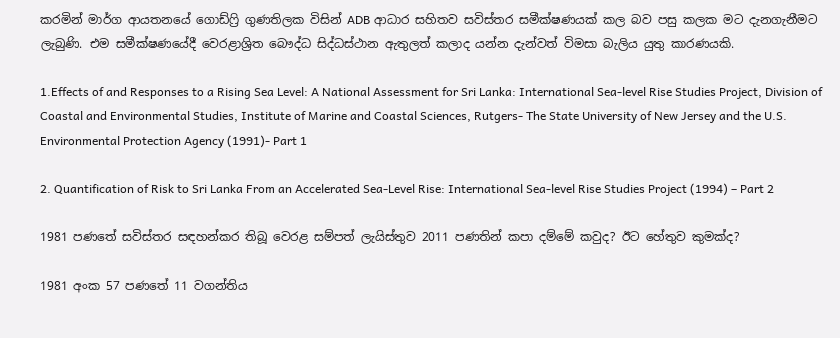කරමින් මාර්ග ආයතනයේ ගොඩ්ෆ්‍රි ගුණතිලක විසින් ADB ආධාර සහිතව සවිස්තර සමීක්ෂණයක් කල බව පසු කලක මට දැනගැනීමට ලැබුණි. එම සමීක්ෂණයේදී වෙරළාශ්‍රිත බෞද්ධ සිද්ධස්ථාන ඇතුලත් කලාද යන්න දැන්වත් විමසා බැලිය යුතු කාරණයකි.

1.Effects of and Responses to a Rising Sea Level: A National Assessment for Sri Lanka: International Sea-level Rise Studies Project, Division of Coastal and Environmental Studies, Institute of Marine and Coastal Sciences, Rutgers- The State University of New Jersey and the U.S. Environmental Protection Agency (1991)- Part 1

2. Quantification of Risk to Sri Lanka From an Accelerated Sea-Level Rise: International Sea-level Rise Studies Project (1994) – Part 2

1981 පණතේ සවිස්තර සඳහන්කර තිබූ වෙරළ සම්පත් ලැයිස්තුව 2011 පණතින් කපා දම්මේ කවුද? ඊට හේතුව කුමක්ද?

1981 අංක 57 පණතේ 11 වගන්තිය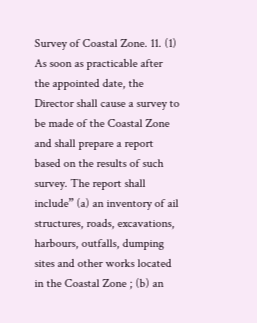Survey of Coastal Zone. 11. (1) As soon as practicable after the appointed date, the Director shall cause a survey to be made of the Coastal Zone and shall prepare a report based on the results of such survey. The report shall include” (a) an inventory of ail structures, roads, excavations, harbours, outfalls, dumping sites and other works located in the Coastal Zone ; (b) an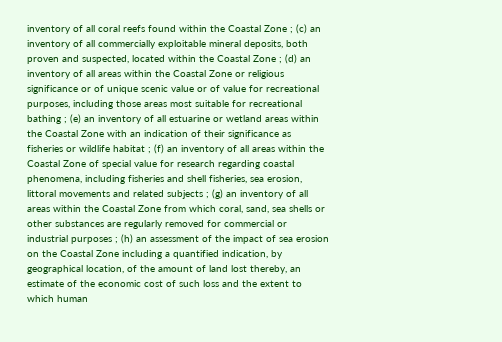inventory of all coral reefs found within the Coastal Zone ; (c) an inventory of all commercially exploitable mineral deposits, both proven and suspected, located within the Coastal Zone ; (d) an inventory of all areas within the Coastal Zone or religious significance or of unique scenic value or of value for recreational purposes, including those areas most suitable for recreational bathing ; (e) an inventory of all estuarine or wetland areas within the Coastal Zone with an indication of their significance as fisheries or wildlife habitat ; (f) an inventory of all areas within the Coastal Zone of special value for research regarding coastal phenomena, including fisheries and shell fisheries, sea erosion, littoral movements and related subjects ; (g) an inventory of all areas within the Coastal Zone from which coral, sand, sea shells or other substances are regularly removed for commercial or industrial purposes ; (h) an assessment of the impact of sea erosion on the Coastal Zone including a quantified indication, by geographical location, of the amount of land lost thereby, an estimate of the economic cost of such loss and the extent to which human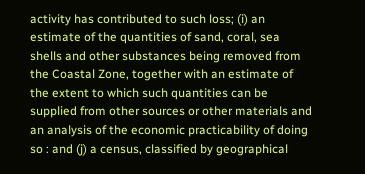activity has contributed to such loss; (i) an estimate of the quantities of sand, coral, sea shells and other substances being removed from the Coastal Zone, together with an estimate of the extent to which such quantities can be supplied from other sources or other materials and an analysis of the economic practicability of doing so : and (j) a census, classified by geographical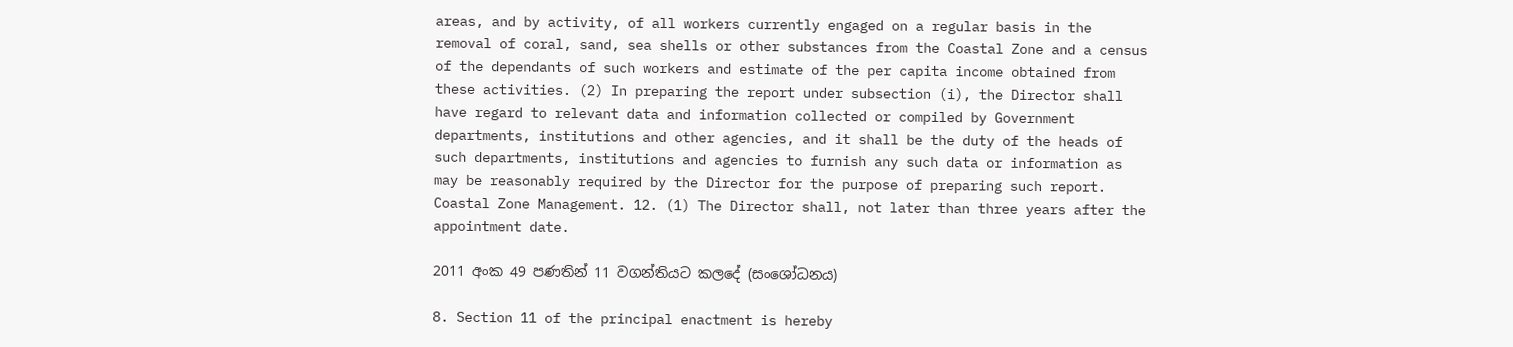areas, and by activity, of all workers currently engaged on a regular basis in the removal of coral, sand, sea shells or other substances from the Coastal Zone and a census of the dependants of such workers and estimate of the per capita income obtained from these activities. (2) In preparing the report under subsection (i), the Director shall have regard to relevant data and information collected or compiled by Government departments, institutions and other agencies, and it shall be the duty of the heads of such departments, institutions and agencies to furnish any such data or information as may be reasonably required by the Director for the purpose of preparing such report. Coastal Zone Management. 12. (1) The Director shall, not later than three years after the appointment date.

2011 අංක 49 පණතින් 11 වගන්තියට කලදේ (සංශෝධනය)

8. Section 11 of the principal enactment is hereby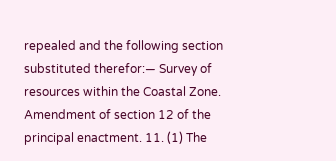repealed and the following section substituted therefor:— Survey of resources within the Coastal Zone. Amendment of section 12 of the principal enactment. 11. (1) The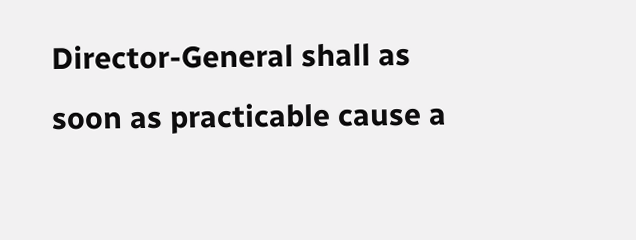Director-General shall as soon as practicable cause a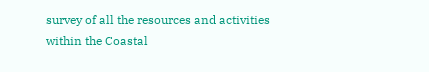survey of all the resources and activities within the Coastal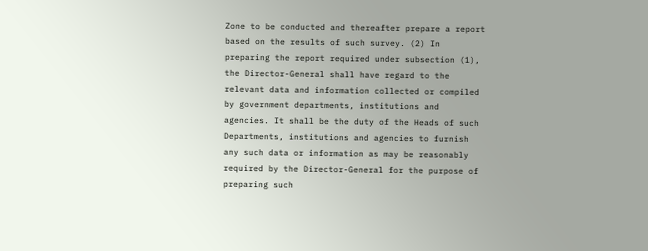Zone to be conducted and thereafter prepare a report based on the results of such survey. (2) In preparing the report required under subsection (1), the Director-General shall have regard to the relevant data and information collected or compiled by government departments, institutions and agencies. It shall be the duty of the Heads of such Departments, institutions and agencies to furnish any such data or information as may be reasonably required by the Director-General for the purpose of preparing such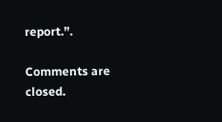report.”.

Comments are closed.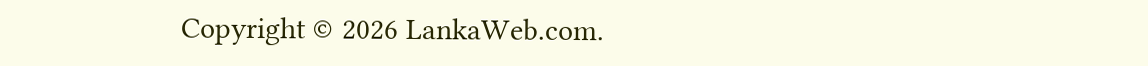Copyright © 2026 LankaWeb.com.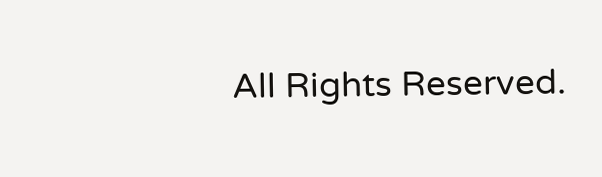All Rights Reserved.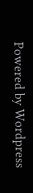Powered by Wordpress